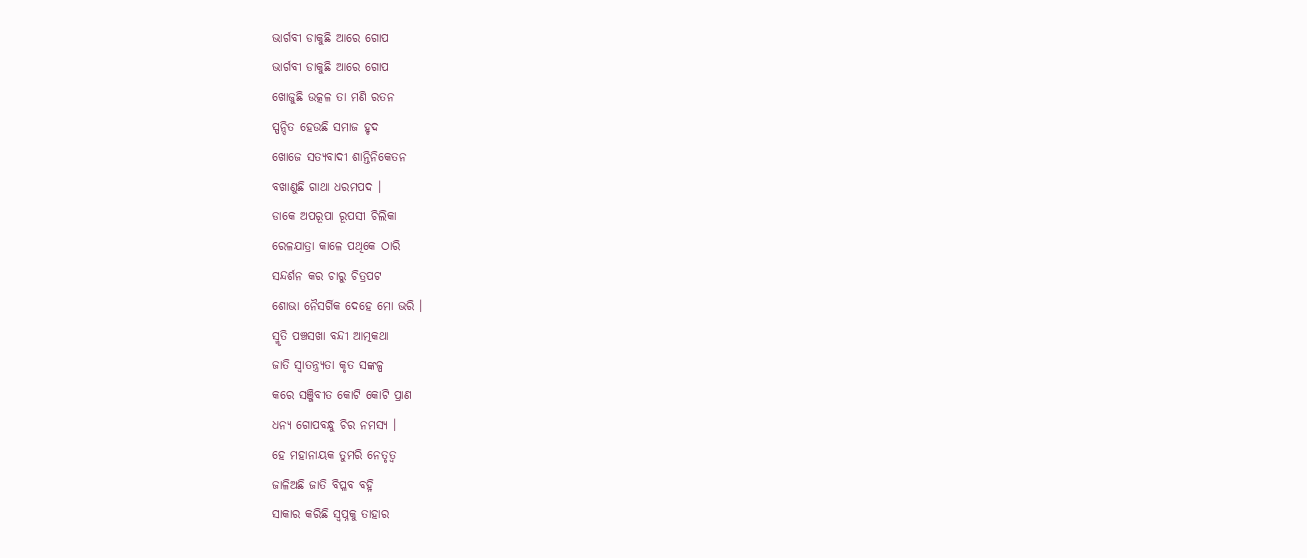ଭାର୍ଗବୀ ଡାକୁଛି ଆରେ ଗୋପ
ଭାର୍ଗବୀ ଡାକୁଛି ଆରେ ଗୋପ
ଖୋଜୁଛି ଉତ୍କଳ ତା ମଣି ରତନ
ସ୍ପନ୍ଦିତ ହେଉଛି ସମାଜ ହୃଦ
ଖୋଜେ ସତ୍ଯବାଦୀ ଶାନ୍ତିନିକେତନ
ବଖାଣୁଛି ଗାଥା ଧରମପଦ ।
ଡାକେ ଅପରୂପା ରୂପସୀ ଚିଲିକା
ରେଳଯାତ୍ରା କାଳେ ପଥିକେ ଠାରି
ସନ୍ଦର୍ଶନ କର ଚାରୁ ଚିତ୍ରପଟ
ଶୋଭା ନୈସର୍ଗିକ ଦେହେ ମୋ ଭରି ।
ସ୍ମୃତି ପଞ୍ଚସଖା ବନ୍ଦୀ ଆତ୍ମକଥା
ଜାତି ସ୍ବାତନ୍ତ୍ର୍ଯତା କୃତ ସଙ୍କଳ୍ପ
କରେ ସଞ୍ଜିବୀତ କୋଟି କୋଟି ପ୍ରାଣ
ଧନ୍ଯ ଗୋପବନ୍ଧୁ ଚିର ନମସ୍ଯ ।
ହେ ମହାନାୟକ ତୁମରି ନେତୃତ୍ବ
ଜାଳିଅଛି ଜାତି ବିପ୍ଳବ ବହ୍ନି
ସାକାର କରିଛି ସ୍ବପ୍ନକୁ ତାହାର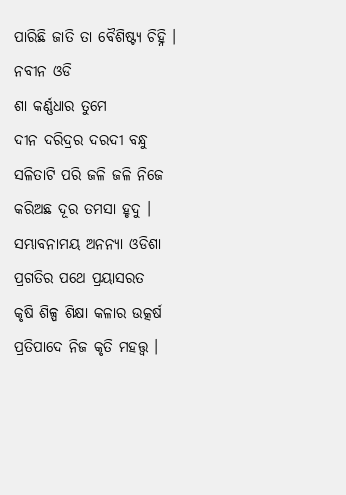ପାରିଛି ଜାତି ତା ବୈଶିଷ୍ଟ୍ଯ ଚିହ୍ନି ।
ନବୀନ ଓଡି
ଶା କର୍ଣ୍ଣଧାର ତୁମେ
ଦୀନ ଦରିଦ୍ରର ଦରଦୀ ବନ୍ଧୁ
ସଳିତାଟି ପରି ଜଳି ଜଳି ନିଜେ
କରିଅଛ ଦୂର ତମସା ହୃଦୁ ।
ସମ୍ଭାବନାମୟ ଅନନ୍ଯା ଓଡିଶା
ପ୍ରଗତିର ପଥେ ପ୍ରୟାସରତ
କୃଷି ଶିଳ୍ପ ଶିକ୍ଷା କଳାର ଉତ୍କର୍ଷ
ପ୍ରତିପାଦେ ନିଜ କୃତି ମହତ୍ତ୍ବ ।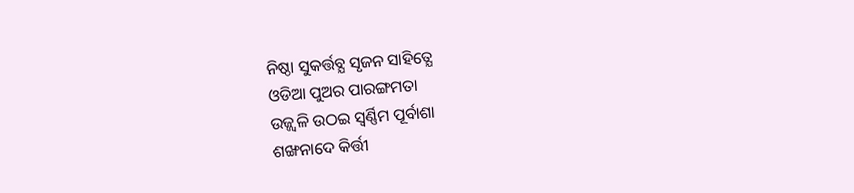ନିଷ୍ଠା ସୁକର୍ତ୍ତବ୍ଯ ସୃଜନ ସାହିତ୍ଯେ
ଓଡିଆ ପୁଅର ପାରଙ୍ଗମତା
ଉଜ୍ଜ୍ବଳି ଉଠଇ ସ୍ୱର୍ଣ୍ଣିମ ପୂର୍ବାଶା
ଶଙ୍ଖନାଦେ କିର୍ତ୍ତୀ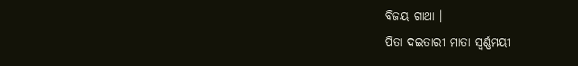ବିଜୟ ଗାଥା ।
ପିତା ଦଇତାରୀ ମାତା ସ୍ବର୍ଣ୍ଣମୟୀ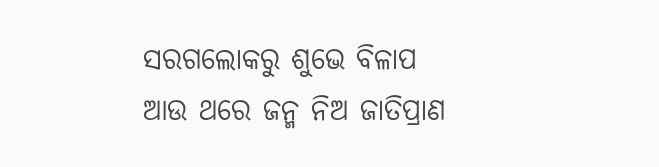ସରଗଲୋକରୁ ଶୁଭେ ବିଳାପ
ଆଉ ଥରେ ଜନ୍ମ ନିଅ ଜାତିପ୍ରାଣ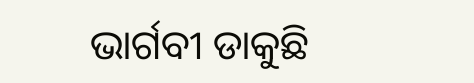ଭାର୍ଗବୀ ଡାକୁଛି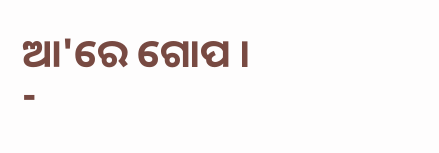ଆ'ରେ ଗୋପ ।
-